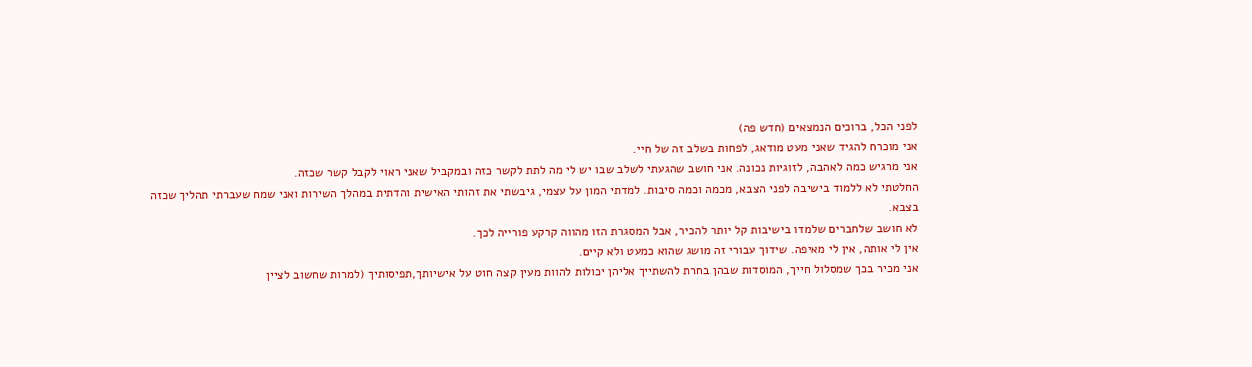לפני הכל, ברוכים הנמצאים (חדש פה)
אני מוכרח להגיד שאני מעט מודאג, לפחות בשלב זה של חיי.
אני מרגיש כמה לאהבה, לזוגיות נכונה. אני חושב שהגעתי לשלב שבו יש לי מה לתת לקשר כזה ובמקביל שאני ראוי לקבל קשר שכזה.
החלטתי לא ללמוד בישיבה לפני הצבא, מכמה וכמה סיבות. למדתי המון על עצמי, גיבשתי את זהותי האישית והדתית במהלך השירות ואני שמח שעברתי תהליך שכזה בצבא.
לא חושב שלחברים שלמדו בישיבות קל יותר להכיר, אבל המסגרת הזו מהווה קרקע פורייה לכך.
אין לי אותה, אין לי מאיפה. שידוך עבורי זה מושג שהוא כמעט ולא קיים.
אני מכיר בכך שמסלול חייך, המוסדות שבהן בחרת להשתייך אליהן יכולות להוות מעין קצה חוט על אישיותך,תפיסותיך (למרות שחשוב לציין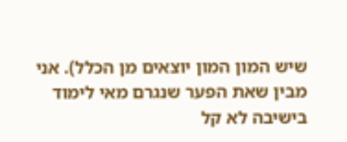שיש המון המון יוצאים מן הכלל). אני מבין שאת הפער שנגרם מאי לימוד בישיבה לא קל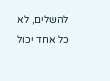להשלים, לא כל אחד יכול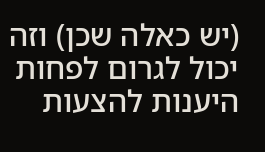(יש כאלה שכן) וזה יכול לגרום לפחות היענות להצעות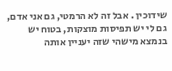שידוכין . אבל זה לא הרמטי, גם אני אדם, גם לי יש תפיסות מוצקות, בטוח יש בנמצא מישהי שזה יעניין אותה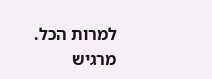למרות הכל.
מרגיש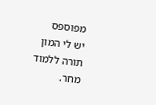מפוספס
יש לי המון תורה ללמוד מחר.